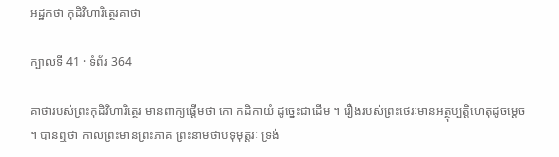អដ្ឋកថា កុដិវិហារិត្ថេរគាថា

ក្បាលទី 41 · ទំព័រ 364

គាថារបស់ព្រះកុដិវិហារិត្ថេរ មានពាក្យផ្តើមថា កោ កដិកាយំ ដូច្នេះជាដើម ។ រឿងរបស់ព្រះថេរៈមានអត្ថុប្បត្តិហេតុដូចម្តេច ។ បានឮថា កាលព្រះមានព្រះភាគ ព្រះនាមថាបទុមុត្តរៈ ទ្រង់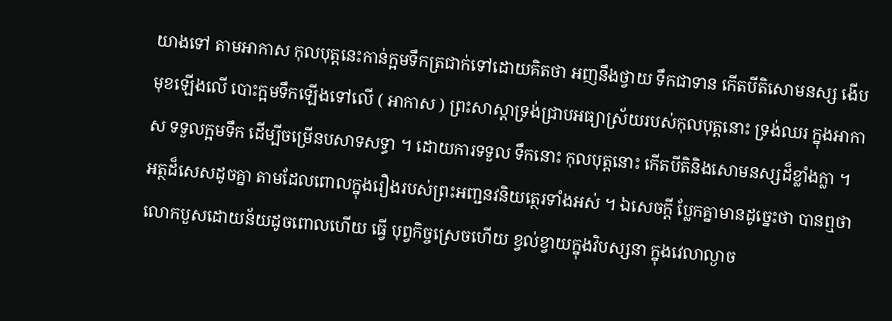យាងទៅ តាមអាកាស កុលបុត្តនេះកាន់ក្អមទឹកត្រជាក់ទៅដោយគិតថា អញនឹងថ្វាយ ទឹកជាទាន កើតបីតិសោមនស្ស ងើបមុខឡើងលើ បោះក្អមទឹកឡើងទៅលើ ( អាកាស ) ព្រះសាស្តាទ្រង់ជ្រាបអធ្យាស្រ័យរបស់កុលបុត្តនោះ ទ្រង់ឈរ ក្នុងអាកាស ទទួលក្អមទឹក ដើម្បីចម្រើនបសាទសទ្ធា ។ ដោយការទទួល ទឹកនោះ កុលបុត្តនោះ កើតបីតិនិងសោមនស្សដ៏ខ្លាំងក្លា ។ អត្ថដ៏សេសដូចគ្នា តាមដែលពោលក្នុងរឿងរបស់ព្រះអញ្ជនវនិយត្ថេរទាំងអស់ ។ ឯសេចក្តី ប្លែកគ្នាមានដូច្នេះថា បានឮថា លោកបួសដោយន័យដូចពោលហើយ ធ្វើ បុព្វកិច្ចស្រេចហើយ ខ្វល់ខ្វាយក្នុងវិបស្សនា ក្នុងវេលាល្ងាច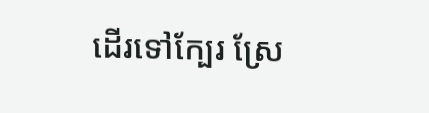ដើរទៅក្បែរ ស្រែ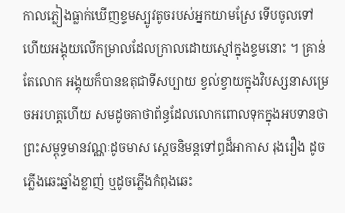កាលភ្លៀងធ្លាក់ឃើញខ្ទមស្បូវតូចរបស់អ្នកយាមស្រែ ទើបចូលទៅ ហើយអង្គុយលើកម្រាលដែលក្រាលដោយស្មៅក្នុងខ្ទមនោះ ។ គ្រាន់តែលោក អង្គុយក៏បានឧតុជាទីសប្បាយ ខ្វល់ខ្វាយក្នុងវិបស្សនាសម្រេចអរហត្តហើយ សមដូចគាថាព័ន្ធដែលលោកពោលទុកក្នុងអបទានថា ព្រះសម្ពុទ្ធមានវណ្ណៈដូចមាស ស្តេចនិមន្តទៅព្ធដ៏អាកាស រុងរឿង ដូចភ្លើងឆេះឆ្នាំងខ្លាញ់ ឬដូចភ្លើងកំពុងឆេះ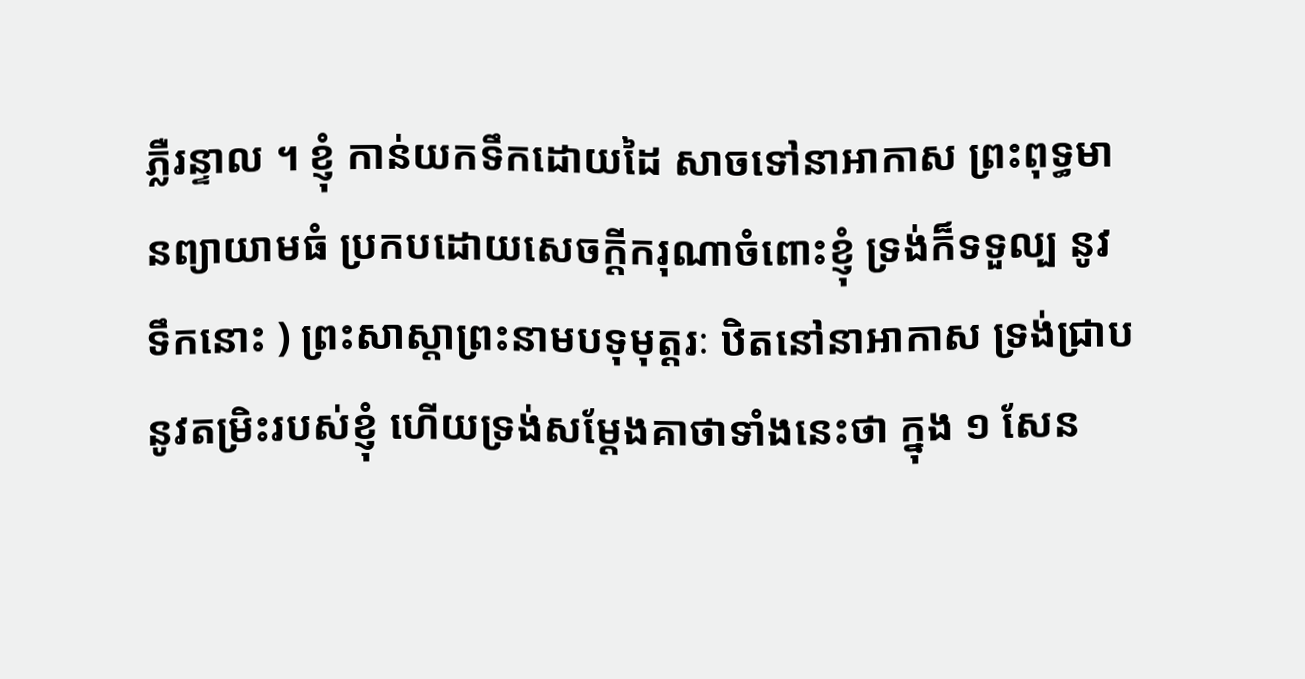ភ្លឺរន្ទាល ។ ខ្ញុំ កាន់យកទឹកដោយដៃ សាចទៅនាអាកាស ព្រះពុទ្ធមានព្យាយាមធំ ប្រកបដោយសេចក្តីករុណាចំពោះខ្ញុំ ទ្រង់ក៏ទទួល្ប នូវ ទឹកនោះ ) ព្រះសាស្តាព្រះនាមបទុមុត្តរៈ ឋិតនៅនាអាកាស ទ្រង់ជ្រាបនូវតម្រិះរបស់ខ្ញុំ ហើយទ្រង់សម្តែងគាថាទាំងនេះថា ក្នុង ១ សែន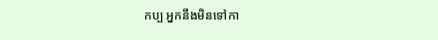កប្ប អ្នកនឹងមិនទៅកា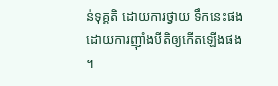ន់ទុគ្គតិ ដោយការថ្វាយ ទឹកនេះផង ដោយការញ៉ាំងបីតិឲ្យកើតឡើងផង ។